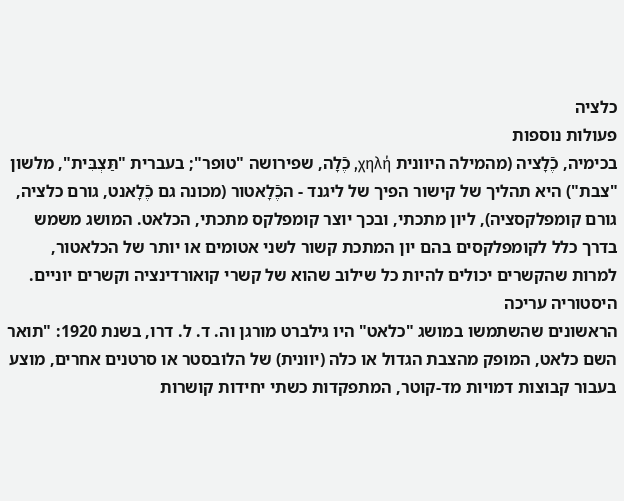כלציה
פעולות נוספות
בכימיה, כֶֿלָציה (מהמילה היוונית χηλή, כֶֿלָה, שפירושה "טופר"; בעברית "תַּצְבִּית", מלשון "צבת") היא תהליך של קישור הפיך של ליגנד - הכֶֿלָאטור (מכונה גם כֶֿלָאנט, גורם כלציה, גורם קומפלקסציה), ליון מתכתי, ובכך יוצר קומפלקס מתכתי, הכלאט. המושג משמש בדרך כלל לקומפלקסים בהם יון המתכת קשור לשני אטומים או יותר של הכלאטור, למרות שהקשרים יכולים להיות כל שילוב שהוא של קשרי קואורדינציה וקשרים יוניים.
היסטוריה עריכה
הראשונים שהשתמשו במושג "כלאט" היו גילברט מורגן וה. ד. ל. דרו, בשנת 1920: "תואר השם כלאט, המופק מהצבת הגדול או כלה (יוונית) של הלובסטר או סרטנים אחרים, מוצע בעבור קבוצות דמויות מד-קוטר, המתפקדות כשתי יחידות קושרות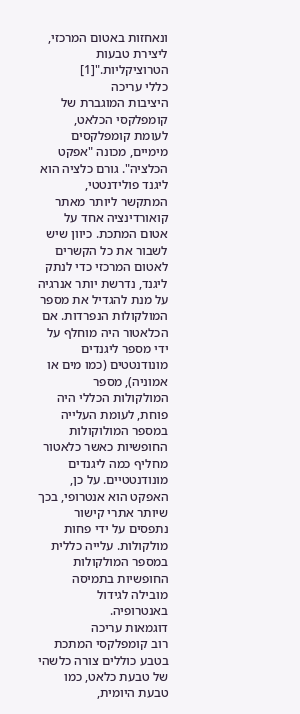ונאחזות באטום המרכזי, ליצירת טבעות הטרוציקליות."[1]
כללי עריכה
היציבות המוגברת של קומפלקסי הכלאט, לעומת קומפלקסים מימיים, מכונה "אפקט הכלציה". גורם כלציה הוא ליגנד פולידנטטי, המתקשר ליותר מאתר קואורדינציה אחד על אטום המתכת. כיוון שיש לשבור את כל הקשרים לאטום המרכזי כדי לנתק ליגנד, נדרשת יותר אנרגיה על מנת להגדיל את מספר המולקולות הנפרדות. אם הכלאטור היה מוחלף על ידי מספר ליגנדים מונודנטטים (כמו מים או אמוניה), מספר המולקולות הכללי היה פוחת, לעומת העלייה במספר המולוקולות החופשיות כאשר כלאטור מחליף כמה ליגנדים מונודנטטיים. על כן, האפקט הוא אנטרופי, בכך שיותר אתרי קישור נתפסים על ידי פחות מולקולות. עלייה כללית במספר המולקולות החופשיות בתמיסה מובילה לגידול באנטרופיה.
דוגמאות עריכה
רוב קומפלקסי המתכת בטבע כוללים צורה כלשהי של טבעת כלאט, כמו טבעת היומית,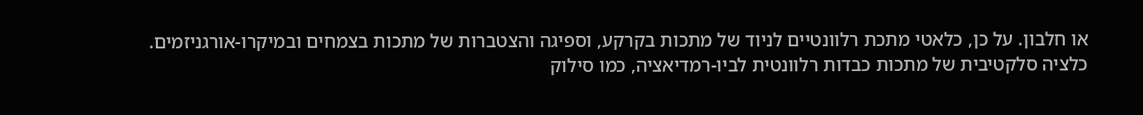או חלבון. על כן, כלאטי מתכת רלוונטיים לניוד של מתכות בקרקע, וספיגה והצטברות של מתכות בצמחים ובמיקרו-אורגניזמים. כלציה סלקטיבית של מתכות כבדות רלוונטית לביו-רמדיאציה, כמו סילוק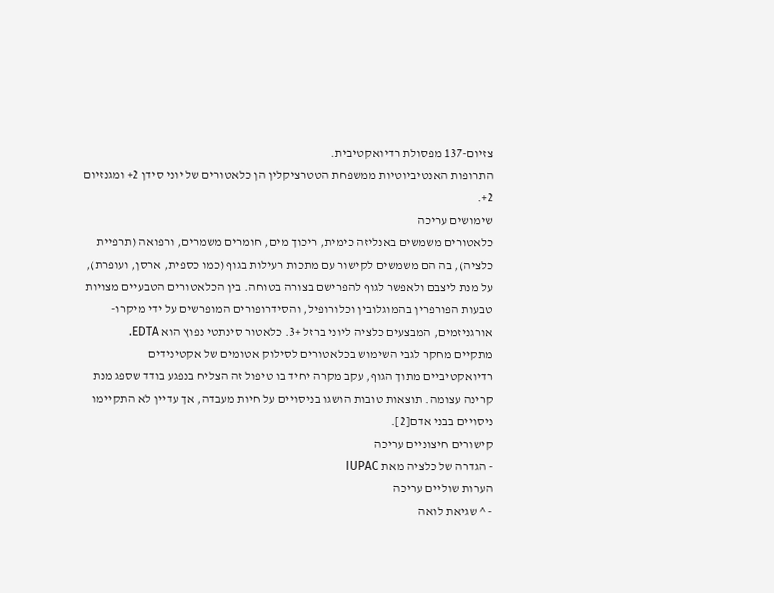צזיום-137 מפסולת רדיואקטיבית.
התרופות האנטיביוטיות ממשפחת הטטרציקלין הן כלאטורים של יוני סידן 2+ ומגנזיום 2+.
שימושים עריכה
כלאטורים משמשים באנליזה כימית, ריכוך מים, חומרים משמרים, ורפואה (תרפיית כלציה), בה הם משמשים לקישור עם מתכות רעילות בגוף (כמו כספית, ארסן, ועופרת), על מנת ליצבם ולאפשר לגוף להפרישם בצורה בטוחה. בין הכלאטורים הטבעיים מצויות טבעות הפורפרין בהמוגלובין וכלורופיל, והסידרופורים המופרשים על ידי מיקרו-אורגניזמים, המבצעים כלציה ליוני ברזל +3. כלאטור סינתטי נפוץ הוא EDTA.
מתקיים מחקר לגבי השימוש בכלאטורים לסילוק אטומים של אקטינידים רדיואקטיביים מתוך הגוף, עקב מקרה יחיד בו טיפול זה הצליח בנפגע בודד שספג מנת קרינה עצומה. תוצאות טובות הושגו בניסויים על חיות מעבדה, אך עדיין לא התקיימו ניסויים בבני אדם[2].
קישורים חיצוניים עריכה
- הגדרה של כלציה מאת IUPAC
הערות שוליים עריכה
- ^ שגיאת לואה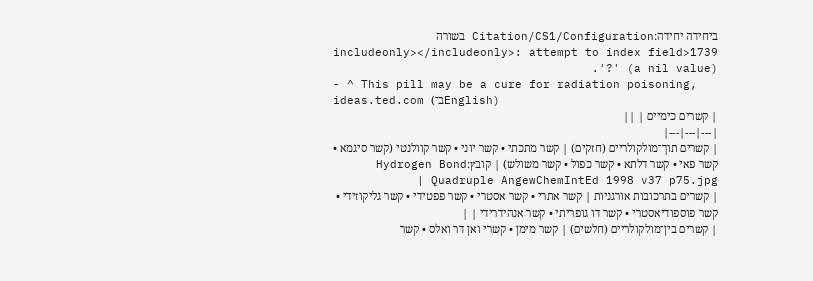ביחידה יחידה:Citation/CS1/Configuration בשורה 1739<includeonly></includeonly>: attempt to index field '?' (a nil value).
- ^ This pill may be a cure for radiation poisoning, ideas.ted.com (ב־English)
| קשרים כימיים | ||
|---|---|---|
| קשרים תוך־מולקולריים (חזקים) | קשר מתכתי • קשר יוני • קשר קוולנטי (קשר סיגמא • קשר פאי • קשר דלתא • קשר כפול • קשר משולש) | קובץ:Hydrogen Bond Quadruple AngewChemIntEd 1998 v37 p75.jpg |
| קשרים בתרכובות אורגניות | קשר אתרי • קשר אסטרי • קשר פפטידי • קשר גליקוזידי • קשר פוספודיאסטרי • קשר דו גופריתי • קשר אנהידרידי | |
| קשרים בין־מולקולריים (חלשים) | קשר מימן • קשרי ואן דר ואלס • קשר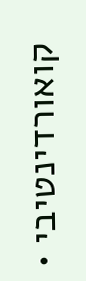קואורדינטיבי •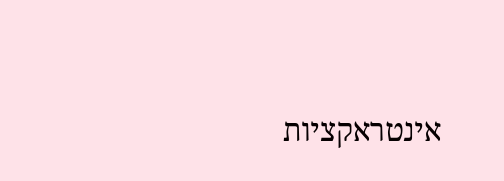אינטראקציות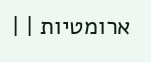ארומטיות | |